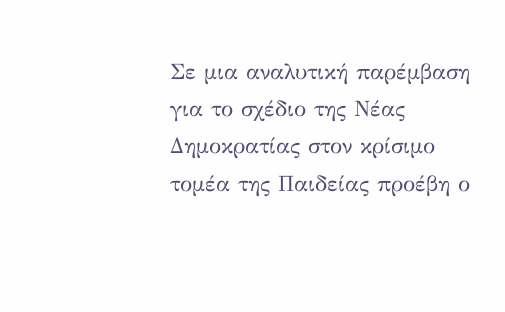Σε μια αναλυτική παρέμβαση για το σχέδιο της Νέας Δημοκρατίας στον κρίσιμο τομέα της Παιδείας προέβη ο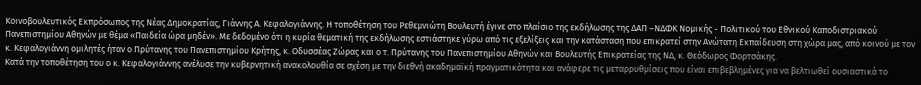Κοινοβουλευτικός Εκπρόσωπος της Νέας Δημοκρατίας, Γιάννης Α. Κεφαλογιάννης. Η τοποθέτηση του Ρεθεμνιώτη Βουλευτή έγινε στο πλαίσιο της εκδήλωσης της ΔΑΠ –ΝΔΦΚ Νομικής - Πολιτικού του Εθνικού Καποδιστριακού Πανεπιστημίου Αθηνών με θέμα «Παιδεία ώρα μηδέν». Με δεδομένο ότι η κυρία θεματική της εκδήλωσης εστιάστηκε γύρω από τις εξελίξεις και την κατάσταση που επικρατεί στην Ανώτατη Εκπαίδευση στη χώρα μας, από κοινού με τον κ. Κεφαλογιάννη ομιλητές ήταν ο Πρύτανης του Πανεπιστημίου Κρήτης, κ. Οδυσσέας Ζώρας και ο τ. Πρύτανης του Πανεπιστημίου Αθηνών και Βουλευτής Επικρατείας της ΝΔ, κ. Θεόδωρος Φορτσάκης.
Κατά την τοποθέτηση του ο κ. Κεφαλογιάννης ανέλυσε την κυβερνητική ανακολουθία σε σχέση με την διεθνή ακαδημαϊκή πραγματικότητα και ανάφερε τις μεταρρυθμίσεις που είναι επιβεβλημένες για να βελτιωθεί ουσιαστικά το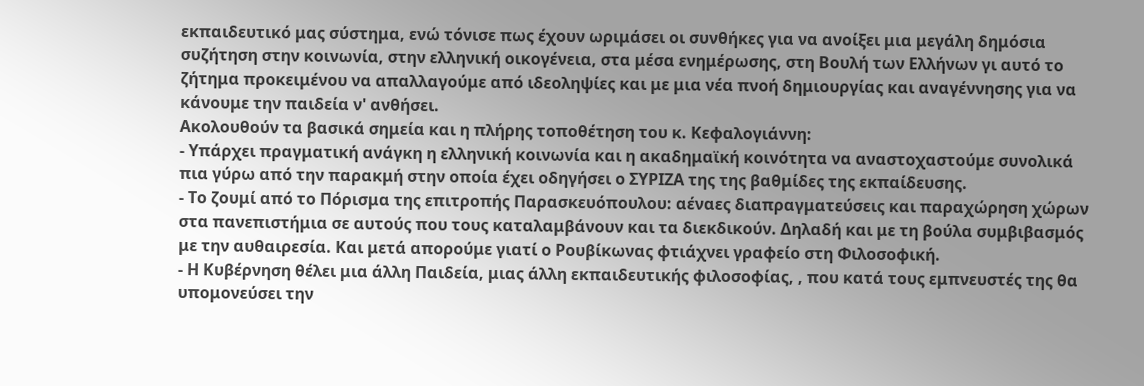εκπαιδευτικό μας σύστημα, ενώ τόνισε πως έχουν ωριμάσει οι συνθήκες για να ανοίξει μια μεγάλη δημόσια συζήτηση στην κοινωνία, στην ελληνική οικογένεια, στα μέσα ενημέρωσης, στη Βουλή των Ελλήνων γι αυτό το ζήτημα προκειμένου να απαλλαγούμε από ιδεοληψίες και με μια νέα πνοή δημιουργίας και αναγέννησης για να κάνουμε την παιδεία ν' ανθήσει.
Ακολουθούν τα βασικά σημεία και η πλήρης τοποθέτηση του κ. Κεφαλογιάννη:
- Υπάρχει πραγματική ανάγκη η ελληνική κοινωνία και η ακαδημαϊκή κοινότητα να αναστοχαστούμε συνολικά πια γύρω από την παρακμή στην οποία έχει οδηγήσει ο ΣΥΡΙΖΑ της της βαθμίδες της εκπαίδευσης.
- Το ζουμί από το Πόρισμα της επιτροπής Παρασκευόπουλου: αέναες διαπραγματεύσεις και παραχώρηση χώρων στα πανεπιστήμια σε αυτούς που τους καταλαμβάνουν και τα διεκδικούν. Δηλαδή και με τη βούλα συμβιβασμός με την αυθαιρεσία. Και μετά απορούμε γιατί ο Ρουβίκωνας φτιάχνει γραφείο στη Φιλοσοφική.
- Η Κυβέρνηση θέλει μια άλλη Παιδεία, μιας άλλη εκπαιδευτικής φιλοσοφίας, , που κατά τους εμπνευστές της θα υπομονεύσει την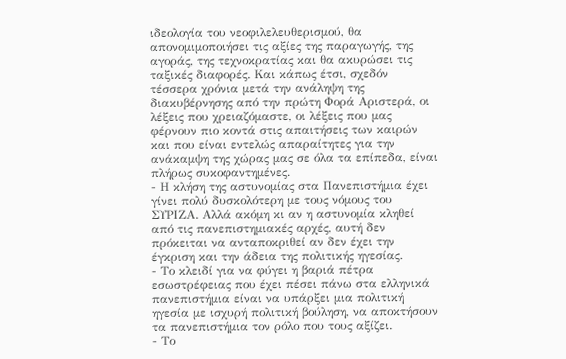ιδεολογία του νεοφιλελευθερισμού, θα απονομιμοποιήσει τις αξίες της παραγωγής, της αγοράς, της τεχνοκρατίας και θα ακυρώσει τις ταξικές διαφορές. Και κάπως έτσι, σχεδόν τέσσερα χρόνια μετά την ανάληψη της διακυβέρνησης από την πρώτη Φορά Αριστερά, οι λέξεις που χρειαζόμαστε, οι λέξεις που μας φέρνουν πιο κοντά στις απαιτήσεις των καιρών και που είναι εντελώς απαραίτητες για την ανάκαμψη της χώρας μας σε όλα τα επίπεδα, είναι πλήρως συκοφαντημένες.
- Η κλήση της αστυνομίας στα Πανεπιστήμια έχει γίνει πολύ δυσκολότερη με τους νόμους του ΣΥΡΙΖΑ. Αλλά ακόμη κι αν η αστυνομία κληθεί από τις πανεπιστημιακές αρχές, αυτή δεν πρόκειται να ανταποκριθεί αν δεν έχει την έγκριση και την άδεια της πολιτικής ηγεσίας.
- Το κλειδί για να φύγει η βαριά πέτρα εσωστρέφειας που έχει πέσει πάνω στα ελληνικά πανεπιστήμια είναι να υπάρξει μια πολιτική ηγεσία με ισχυρή πολιτική βούληση, να αποκτήσουν τα πανεπιστήμια τον ρόλο που τους αξίζει.
- Το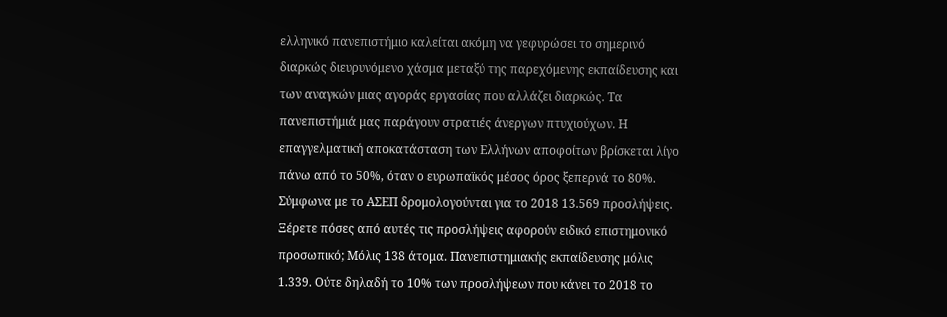ελληνικό πανεπιστήμιο καλείται ακόμη να γεφυρώσει το σημερινό διαρκώς διευρυνόμενο χάσμα μεταξύ της παρεχόμενης εκπαίδευσης και των αναγκών μιας αγοράς εργασίας που αλλάζει διαρκώς. Τα πανεπιστήμιά μας παράγουν στρατιές άνεργων πτυχιούχων. Η επαγγελματική αποκατάσταση των Ελλήνων αποφοίτων βρίσκεται λίγο πάνω από το 50%, όταν ο ευρωπαϊκός μέσος όρος ξεπερνά το 80%. Σύμφωνα με το ΑΣΕΠ δρομολογούνται για το 2018 13.569 προσλήψεις. Ξέρετε πόσες από αυτές τις προσλήψεις αφορούν ειδικό επιστημονικό προσωπικό; Μόλις 138 άτομα. Πανεπιστημιακής εκπαίδευσης μόλις 1.339. Ούτε δηλαδή το 10% των προσλήψεων που κάνει το 2018 το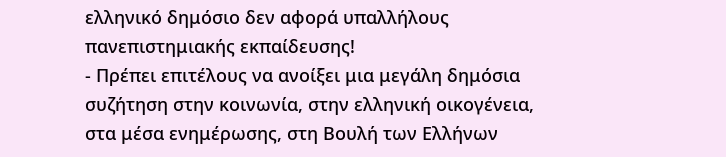ελληνικό δημόσιο δεν αφορά υπαλλήλους πανεπιστημιακής εκπαίδευσης!
- Πρέπει επιτέλους να ανοίξει μια μεγάλη δημόσια συζήτηση στην κοινωνία, στην ελληνική οικογένεια, στα μέσα ενημέρωσης, στη Βουλή των Ελλήνων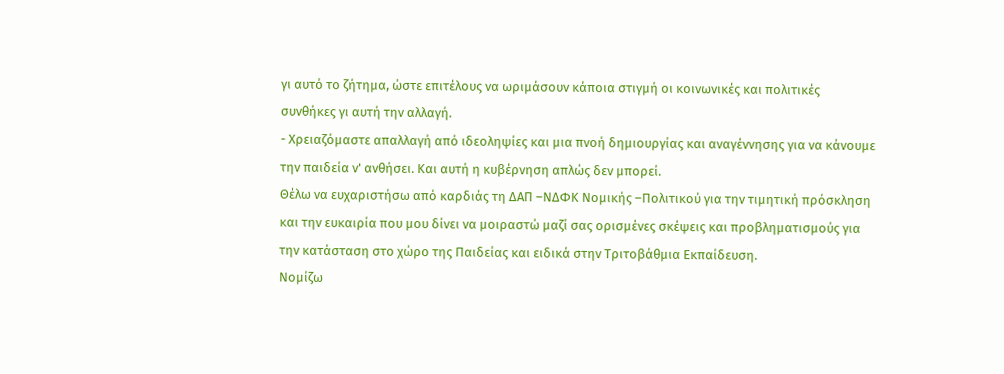γι αυτό το ζήτημα, ώστε επιτέλους να ωριμάσουν κάποια στιγμή οι κοινωνικές και πολιτικές συνθήκες γι αυτή την αλλαγή.
- Χρειαζόμαστε απαλλαγή από ιδεοληψίες και μια πνοή δημιουργίας και αναγέννησης για να κάνουμε την παιδεία ν' ανθήσει. Και αυτή η κυβέρνηση απλώς δεν μπορεί.
Θέλω να ευχαριστήσω από καρδιάς τη ΔΑΠ –ΝΔΦΚ Νομικής –Πολιτικού για την τιμητική πρόσκληση και την ευκαιρία που μου δίνει να μοιραστώ μαζί σας ορισμένες σκέψεις και προβληματισμούς για την κατάσταση στο χώρο της Παιδείας και ειδικά στην Τριτοβάθμια Εκπαίδευση.
Νομίζω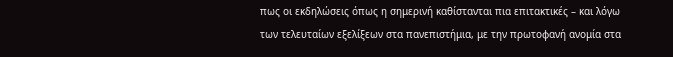πως οι εκδηλώσεις όπως η σημερινή καθίστανται πια επιτακτικές – και λόγω των τελευταίων εξελίξεων στα πανεπιστήμια, με την πρωτοφανή ανομία στα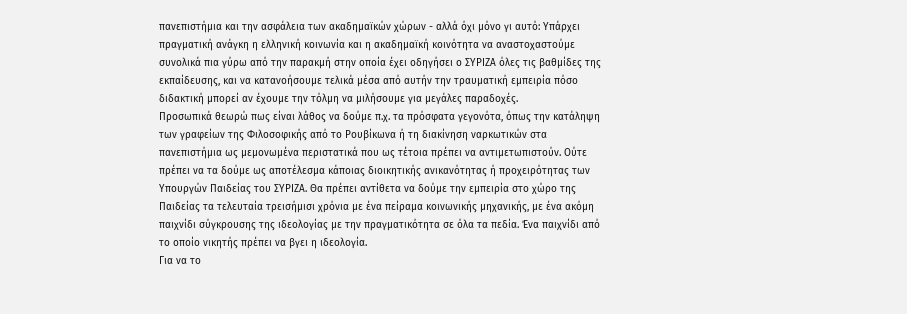πανεπιστήμια και την ασφάλεια των ακαδημαϊκών χώρων - αλλά όχι μόνο γι αυτό: Υπάρχει πραγματική ανάγκη η ελληνική κοινωνία και η ακαδημαϊκή κοινότητα να αναστοχαστούμε συνολικά πια γύρω από την παρακμή στην οποία έχει οδηγήσει ο ΣΥΡΙΖΑ όλες τις βαθμίδες της εκπαίδευσης, και να κατανοήσουμε τελικά μέσα από αυτήν την τραυματική εμπειρία πόσο διδακτική μπορεί αν έχουμε την τόλμη να μιλήσουμε για μεγάλες παραδοχές.
Προσωπικά θεωρώ πως είναι λάθος να δούμε π.χ. τα πρόσφατα γεγονότα, όπως την κατάληψη των γραφείων της Φιλοσοφικής από το Ρουβίκωνα ή τη διακίνηση ναρκωτικών στα πανεπιστήμια ως μεμονωμένα περιστατικά που ως τέτοια πρέπει να αντιμετωπιστούν. Ούτε πρέπει να τα δούμε ως αποτέλεσμα κάποιας διοικητικής ανικανότητας ή προχειρότητας των Υπουργών Παιδείας του ΣΥΡΙΖΑ. Θα πρέπει αντίθετα να δούμε την εμπειρία στο χώρο της Παιδείας τα τελευταία τρεισήμισι χρόνια με ένα πείραμα κοινωνικής μηχανικής, με ένα ακόμη παιχνίδι σύγκρουσης της ιδεολογίας με την πραγματικότητα σε όλα τα πεδία. Ένα παιχνίδι από το οποίο νικητής πρέπει να βγει η ιδεολογία.
Για να το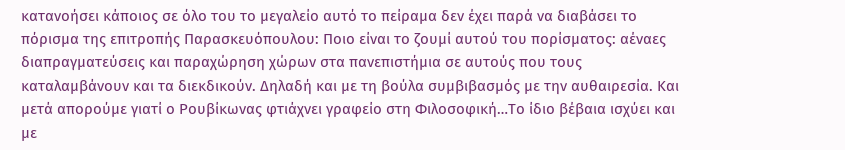κατανοήσει κάποιος σε όλο του το μεγαλείο αυτό το πείραμα δεν έχει παρά να διαβάσει το πόρισμα της επιτροπής Παρασκευόπουλου: Ποιο είναι το ζουμί αυτού του πορίσματος: αέναες διαπραγματεύσεις και παραχώρηση χώρων στα πανεπιστήμια σε αυτούς που τους καταλαμβάνουν και τα διεκδικούν. Δηλαδή και με τη βούλα συμβιβασμός με την αυθαιρεσία. Και μετά απορούμε γιατί ο Ρουβίκωνας φτιάχνει γραφείο στη Φιλοσοφική…Το ίδιο βέβαια ισχύει και με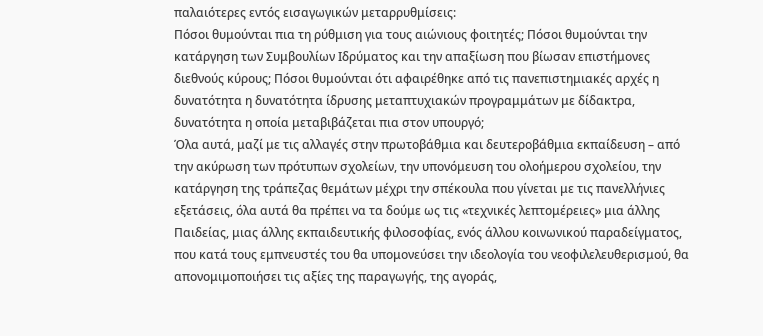παλαιότερες εντός εισαγωγικών μεταρρυθμίσεις:
Πόσοι θυμούνται πια τη ρύθμιση για τους αιώνιους φοιτητές; Πόσοι θυμούνται την κατάργηση των Συμβουλίων Ιδρύματος και την απαξίωση που βίωσαν επιστήμονες διεθνούς κύρους; Πόσοι θυμούνται ότι αφαιρέθηκε από τις πανεπιστημιακές αρχές η δυνατότητα η δυνατότητα ίδρυσης μεταπτυχιακών προγραμμάτων με δίδακτρα, δυνατότητα η οποία μεταβιβάζεται πια στον υπουργό;
Όλα αυτά, μαζί με τις αλλαγές στην πρωτοβάθμια και δευτεροβάθμια εκπαίδευση – από την ακύρωση των πρότυπων σχολείων, την υπονόμευση του ολοήμερου σχολείου, την κατάργηση της τράπεζας θεμάτων μέχρι την σπέκουλα που γίνεται με τις πανελλήνιες εξετάσεις, όλα αυτά θα πρέπει να τα δούμε ως τις «τεχνικές λεπτομέρειες» μια άλλης Παιδείας, μιας άλλης εκπαιδευτικής φιλοσοφίας, ενός άλλου κοινωνικού παραδείγματος, που κατά τους εμπνευστές του θα υπομονεύσει την ιδεολογία του νεοφιλελευθερισμού, θα απονομιμοποιήσει τις αξίες της παραγωγής, της αγοράς,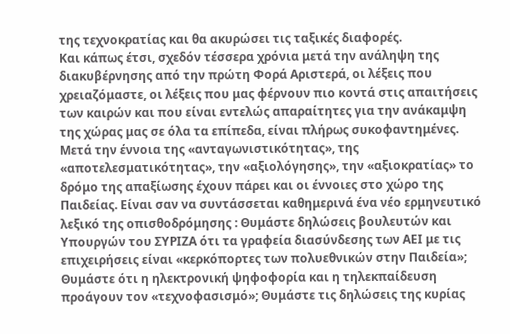της τεχνοκρατίας και θα ακυρώσει τις ταξικές διαφορές.
Και κάπως έτσι, σχεδόν τέσσερα χρόνια μετά την ανάληψη της διακυβέρνησης από την πρώτη Φορά Αριστερά, οι λέξεις που χρειαζόμαστε, οι λέξεις που μας φέρνουν πιο κοντά στις απαιτήσεις των καιρών και που είναι εντελώς απαραίτητες για την ανάκαμψη της χώρας μας σε όλα τα επίπεδα, είναι πλήρως συκοφαντημένες.
Μετά την έννοια της «ανταγωνιστικότητας», της «αποτελεσματικότητας», την «αξιολόγησης», την «αξιοκρατίας» το δρόμο της απαξίωσης έχουν πάρει και οι έννοιες στο χώρο της Παιδείας. Είναι σαν να συντάσσεται καθημερινά ένα νέο ερμηνευτικό λεξικό της οπισθοδρόμησης : Θυμάστε δηλώσεις βουλευτών και Υπουργών του ΣΥΡΙΖΑ ότι τα γραφεία διασύνδεσης των ΑΕΙ με τις επιχειρήσεις είναι «κερκόπορτες των πολυεθνικών στην Παιδεία»;
Θυμάστε ότι η ηλεκτρονική ψηφοφορία και η τηλεκπαίδευση προάγουν τον «τεχνοφασισμό»; Θυμάστε τις δηλώσεις της κυρίας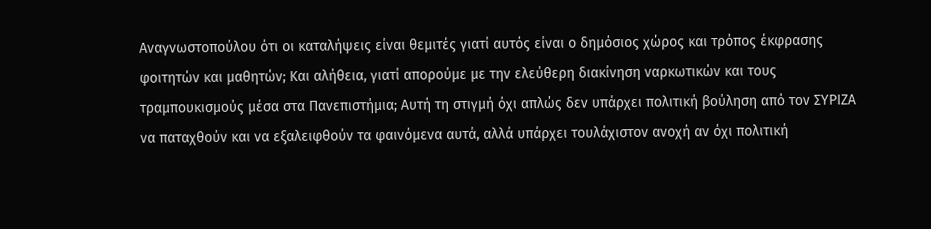Αναγνωστοπούλου ότι οι καταλήψεις είναι θεμιτές γιατί αυτός είναι ο δημόσιος χώρος και τρόπος έκφρασης φοιτητών και μαθητών; Και αλήθεια, γιατί απορούμε με την ελεύθερη διακίνηση ναρκωτικών και τους τραμπουκισμούς μέσα στα Πανεπιστήμια; Αυτή τη στιγμή όχι απλώς δεν υπάρχει πολιτική βούληση από τον ΣΥΡΙΖΑ να παταχθούν και να εξαλειφθούν τα φαινόμενα αυτά, αλλά υπάρχει τουλάχιστον ανοχή αν όχι πολιτική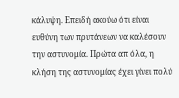κάλυψη. Επειδή ακούω ότι είναι ευθύνη των πρυτάνεων να καλέσουν την αστυνομία. Πρώτα απ όλα, η κλήση της αστυνομίας έχει γίνει πολύ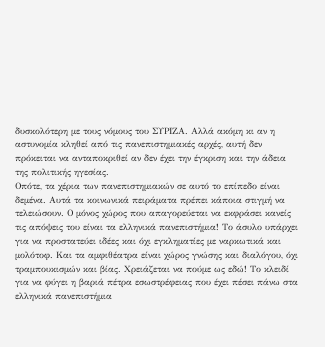δυσκολότερη με τους νόμους του ΣΥΡΙΖΑ. Αλλά ακόμη κι αν η αστυνομία κληθεί από τις πανεπιστημιακές αρχές, αυτή δεν πρόκειται να ανταποκριθεί αν δεν έχει την έγκριση και την άδεια της πολιτικής ηγεσίας.
Οπότε, τα χέρια των πανεπιστημιακών σε αυτό το επίπεδο είναι δεμένα. Αυτά τα κοινωνικά πειράματα πρέπει κάποια στιγμή να τελειώσουν. Ο μόνος χώρος που απαγορεύεται να εκφράσει κανείς τις απόψεις του είναι τα ελληνικά πανεπιστήμια! Το άσυλο υπάρχει για να προστατεύει ιδέες και όχι εγκληματίες με ναρκωτικά και μολότοφ. Και τα αμφιθέατρα είναι χώρος γνώσης και διαλόγου, όχι τραμπουκισμών και βίας. Χρειάζεται να πούμε ως εδώ! Το κλειδί για να φύγει η βαριά πέτρα εσωστρέφειας που έχει πέσει πάνω στα ελληνικά πανεπιστήμια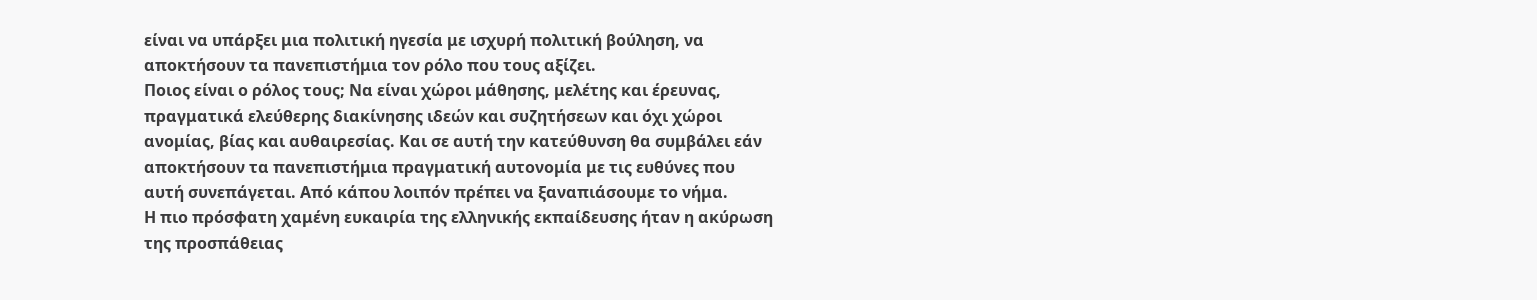είναι να υπάρξει μια πολιτική ηγεσία με ισχυρή πολιτική βούληση, να αποκτήσουν τα πανεπιστήμια τον ρόλο που τους αξίζει.
Ποιος είναι ο ρόλος τους; Να είναι χώροι μάθησης, μελέτης και έρευνας, πραγματικά ελεύθερης διακίνησης ιδεών και συζητήσεων και όχι χώροι ανομίας, βίας και αυθαιρεσίας. Και σε αυτή την κατεύθυνση θα συμβάλει εάν αποκτήσουν τα πανεπιστήμια πραγματική αυτονομία με τις ευθύνες που αυτή συνεπάγεται. Από κάπου λοιπόν πρέπει να ξαναπιάσουμε το νήμα.
Η πιο πρόσφατη χαμένη ευκαιρία της ελληνικής εκπαίδευσης ήταν η ακύρωση της προσπάθειας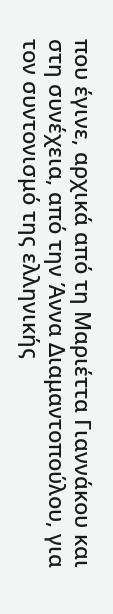που έγινε, αρχικά από τη Μαριέττα Γιαννάκου και στη συνέχεια, από την Άννα Διαμαντοπούλου, για τον συντονισμό της ελληνικής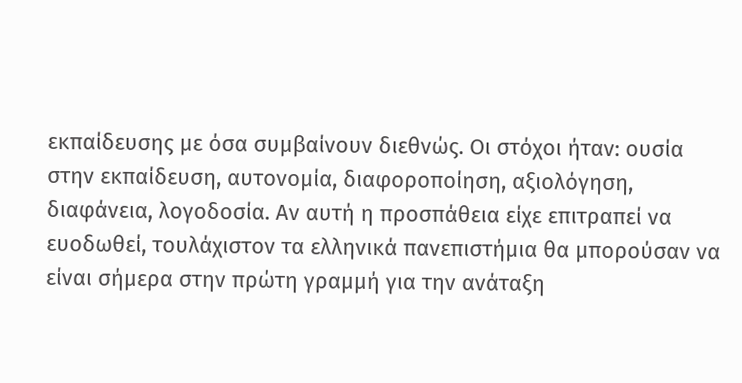εκπαίδευσης με όσα συμβαίνουν διεθνώς. Οι στόχοι ήταν: ουσία στην εκπαίδευση, αυτονομία, διαφοροποίηση, αξιολόγηση, διαφάνεια, λογοδοσία. Αν αυτή η προσπάθεια είχε επιτραπεί να ευοδωθεί, τουλάχιστον τα ελληνικά πανεπιστήμια θα μπορούσαν να είναι σήμερα στην πρώτη γραμμή για την ανάταξη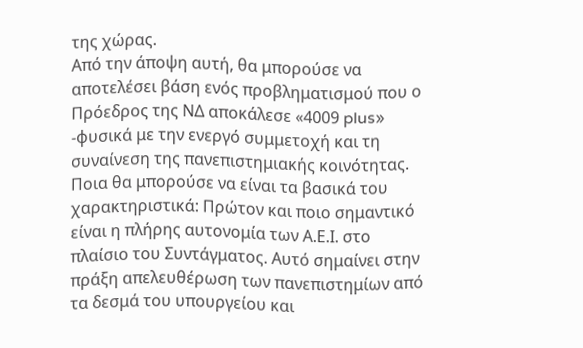της χώρας.
Από την άποψη αυτή, θα μπορούσε να αποτελέσει βάση ενός προβληματισμού που ο Πρόεδρος της ΝΔ αποκάλεσε «4009 plus» -φυσικά με την ενεργό συμμετοχή και τη συναίνεση της πανεπιστημιακής κοινότητας. Ποια θα μπορούσε να είναι τα βασικά του χαρακτηριστικά: Πρώτον και ποιο σημαντικό είναι η πλήρης αυτονομία των Α.Ε.Ι. στο πλαίσιο του Συντάγματος. Αυτό σημαίνει στην πράξη απελευθέρωση των πανεπιστημίων από τα δεσμά του υπουργείου και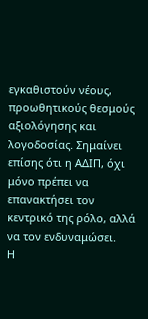εγκαθιστούν νέους, προωθητικούς θεσμούς αξιολόγησης και λογοδοσίας. Σημαίνει επίσης ότι η ΑΔΙΠ, όχι μόνο πρέπει να επανακτήσει τον κεντρικό της ρόλο, αλλά να τον ενδυναμώσει.
Η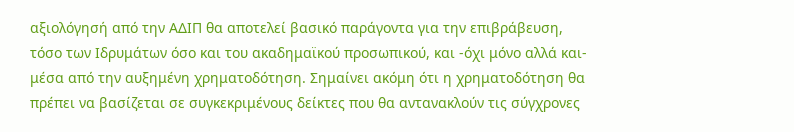αξιολόγησή από την ΑΔΙΠ θα αποτελεί βασικό παράγοντα για την επιβράβευση, τόσο των Ιδρυμάτων όσο και του ακαδημαϊκού προσωπικού, και -όχι μόνο αλλά και- μέσα από την αυξημένη χρηματοδότηση. Σημαίνει ακόμη ότι η χρηματοδότηση θα πρέπει να βασίζεται σε συγκεκριμένους δείκτες που θα αντανακλούν τις σύγχρονες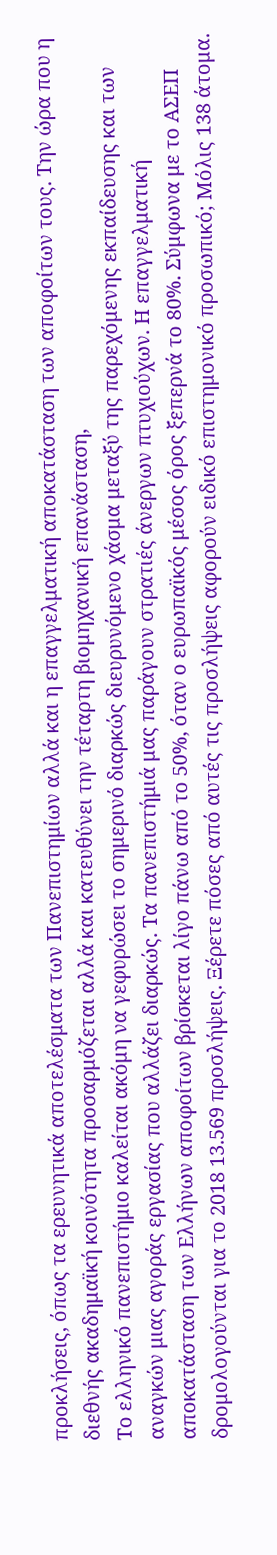προκλήσεις, όπως τα ερευνητικά αποτελέσματα των Πανεπιστημίων αλλά και η επαγγελματική αποκατάσταση των αποφοίτων τους. Την ώρα που η διεθνής ακαδημαϊκή κοινότητα προσαρμόζεται αλλά και κατευθύνει την τέταρτη βιομηχανική επανάσταση,
Το ελληνικό πανεπιστήμιο καλείται ακόμη να γεφυρώσει το σημερινό διαρκώς διευρυνόμενο χάσμα μεταξύ της παρεχόμενης εκπαίδευσης και των αναγκών μιας αγοράς εργασίας που αλλάζει διαρκώς. Τα πανεπιστήμιά μας παράγουν στρατιές άνεργων πτυχιούχων. Η επαγγελματική αποκατάσταση των Ελλήνων αποφοίτων βρίσκεται λίγο πάνω από το 50%, όταν ο ευρωπαϊκός μέσος όρος ξεπερνά το 80%. Σύμφωνα με το ΑΣΕΠ δρομολογούνται για το 2018 13.569 προσλήψεις. Ξέρετε πόσες από αυτές τις προσλήψεις αφορούν ειδικό επιστημονικό προσωπικό; Μόλις 138 άτομα.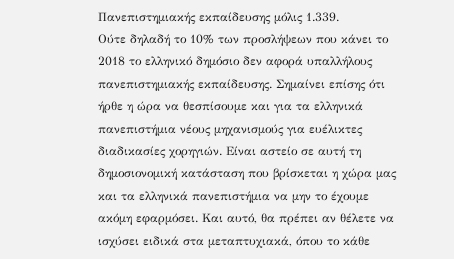Πανεπιστημιακής εκπαίδευσης μόλις 1.339.
Ούτε δηλαδή το 10% των προσλήψεων που κάνει το 2018 το ελληνικό δημόσιο δεν αφορά υπαλλήλους πανεπιστημιακής εκπαίδευσης. Σημαίνει επίσης ότι ήρθε η ώρα να θεσπίσουμε και για τα ελληνικά πανεπιστήμια νέους μηχανισμούς για ευέλικτες διαδικασίες χορηγιών. Είναι αστείο σε αυτή τη δημοσιονομική κατάσταση που βρίσκεται η χώρα μας και τα ελληνικά πανεπιστήμια να μην το έχουμε ακόμη εφαρμόσει. Και αυτό, θα πρέπει αν θέλετε να ισχύσει ειδικά στα μεταπτυχιακά, όπου το κάθε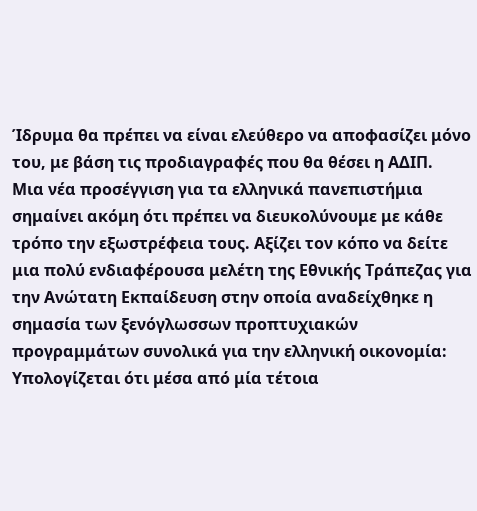Ίδρυμα θα πρέπει να είναι ελεύθερο να αποφασίζει μόνο του, με βάση τις προδιαγραφές που θα θέσει η ΑΔΙΠ.
Μια νέα προσέγγιση για τα ελληνικά πανεπιστήμια σημαίνει ακόμη ότι πρέπει να διευκολύνουμε με κάθε τρόπο την εξωστρέφεια τους. Αξίζει τον κόπο να δείτε μια πολύ ενδιαφέρουσα μελέτη της Εθνικής Τράπεζας για την Ανώτατη Εκπαίδευση στην οποία αναδείχθηκε η σημασία των ξενόγλωσσων προπτυχιακών προγραμμάτων συνολικά για την ελληνική οικονομία: Υπολογίζεται ότι μέσα από μία τέτοια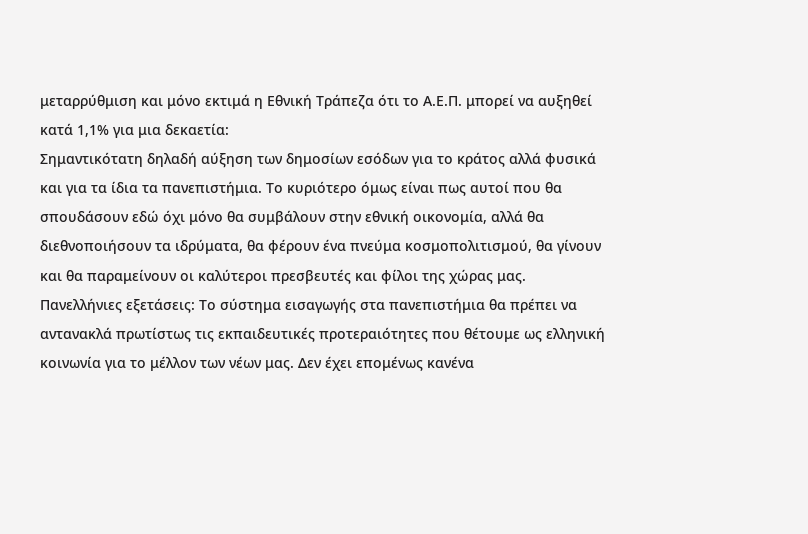μεταρρύθμιση και μόνο εκτιμά η Εθνική Τράπεζα ότι το Α.Ε.Π. μπορεί να αυξηθεί κατά 1,1% για μια δεκαετία:
Σημαντικότατη δηλαδή αύξηση των δημοσίων εσόδων για το κράτος αλλά φυσικά και για τα ίδια τα πανεπιστήμια. Το κυριότερο όμως είναι πως αυτοί που θα σπουδάσουν εδώ όχι μόνο θα συμβάλουν στην εθνική οικονομία, αλλά θα διεθνοποιήσουν τα ιδρύματα, θα φέρουν ένα πνεύμα κοσμοπολιτισμού, θα γίνουν και θα παραμείνουν οι καλύτεροι πρεσβευτές και φίλοι της χώρας μας. Πανελλήνιες εξετάσεις: Το σύστημα εισαγωγής στα πανεπιστήμια θα πρέπει να αντανακλά πρωτίστως τις εκπαιδευτικές προτεραιότητες που θέτουμε ως ελληνική κοινωνία για το μέλλον των νέων μας. Δεν έχει επομένως κανένα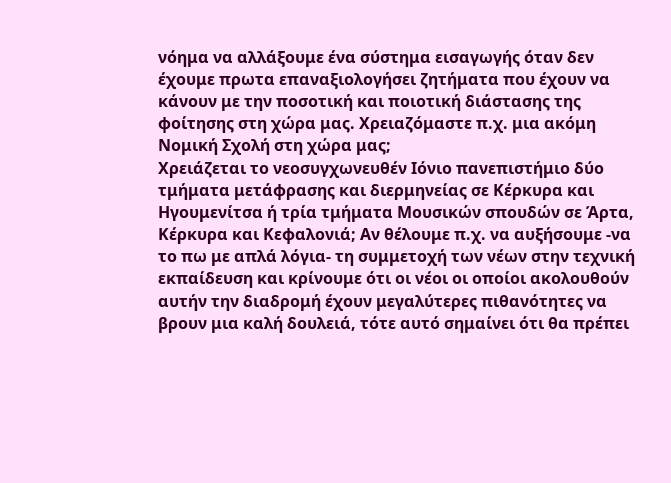νόημα να αλλάξουμε ένα σύστημα εισαγωγής όταν δεν έχουμε πρωτα επαναξιολογήσει ζητήματα που έχουν να κάνουν με την ποσοτική και ποιοτική διάστασης της φοίτησης στη χώρα μας. Χρειαζόμαστε π.χ. μια ακόμη Νομική Σχολή στη χώρα μας;
Χρειάζεται το νεοσυγχωνευθέν Ιόνιο πανεπιστήμιο δύο τμήματα μετάφρασης και διερμηνείας σε Κέρκυρα και Ηγουμενίτσα ή τρία τμήματα Μουσικών σπουδών σε Άρτα, Κέρκυρα και Κεφαλονιά; Αν θέλουμε π.χ. να αυξήσουμε -να το πω με απλά λόγια- τη συμμετοχή των νέων στην τεχνική εκπαίδευση και κρίνουμε ότι οι νέοι οι οποίοι ακολουθούν αυτήν την διαδρομή έχουν μεγαλύτερες πιθανότητες να βρουν μια καλή δουλειά, τότε αυτό σημαίνει ότι θα πρέπει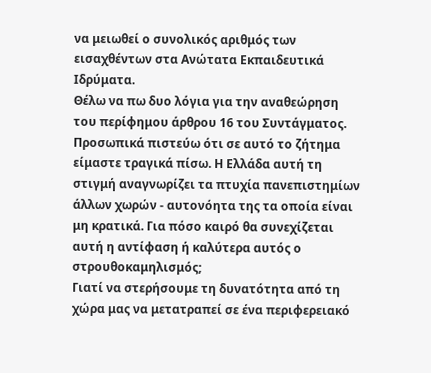να μειωθεί ο συνολικός αριθμός των εισαχθέντων στα Ανώτατα Εκπαιδευτικά Ιδρύματα.
Θέλω να πω δυο λόγια για την αναθεώρηση του περίφημου άρθρου 16 του Συντάγματος. Προσωπικά πιστεύω ότι σε αυτό το ζήτημα είμαστε τραγικά πίσω. Η Ελλάδα αυτή τη στιγμή αναγνωρίζει τα πτυχία πανεπιστημίων άλλων χωρών - αυτονόητα της τα οποία είναι μη κρατικά. Για πόσο καιρό θα συνεχίζεται αυτή η αντίφαση ή καλύτερα αυτός ο στρουθοκαμηλισμός;
Γιατί να στερήσουμε τη δυνατότητα από τη χώρα μας να μετατραπεί σε ένα περιφερειακό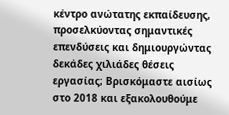κέντρο ανώτατης εκπαίδευσης, προσελκύοντας σημαντικές επενδύσεις και δημιουργώντας δεκάδες χιλιάδες θέσεις εργασίας; Βρισκόμαστε αισίως στο 2018 και εξακολουθούμε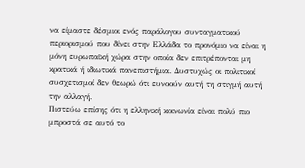να είμαστε δέσμιοι ενός παράλογου συνταγματικού περιορισμού που δίνει στην Ελλάδα το προνόμιο να είναι η μόνη ευρωπαϊκή χώρα στην οποία δεν επιτρέπονται μη κρατικά ή ιδιωτικά πανεπιστήμια. Δυστυχώς οι πολιτικοί συσχετισμοί δεν θεωρώ ότι ευνοούν αυτή τη στιγμή αυτή την αλλαγή.
Πιστεύω επίσης ότι η ελληνική κοινωνία είναι πολύ πιο μπροστά σε αυτό το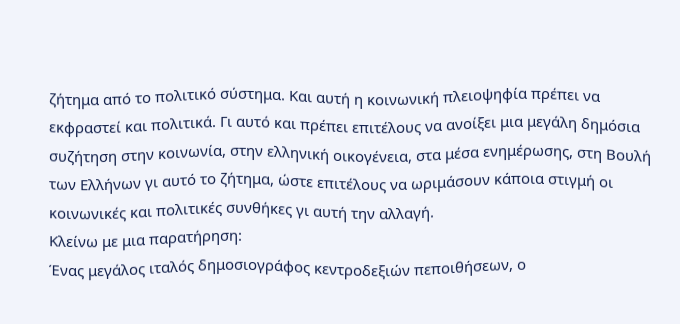ζήτημα από το πολιτικό σύστημα. Και αυτή η κοινωνική πλειοψηφία πρέπει να εκφραστεί και πολιτικά. Γι αυτό και πρέπει επιτέλους να ανοίξει μια μεγάλη δημόσια συζήτηση στην κοινωνία, στην ελληνική οικογένεια, στα μέσα ενημέρωσης, στη Βουλή των Ελλήνων γι αυτό το ζήτημα, ώστε επιτέλους να ωριμάσουν κάποια στιγμή οι κοινωνικές και πολιτικές συνθήκες γι αυτή την αλλαγή.
Κλείνω με μια παρατήρηση:
Ένας μεγάλος ιταλός δημοσιογράφος κεντροδεξιών πεποιθήσεων, ο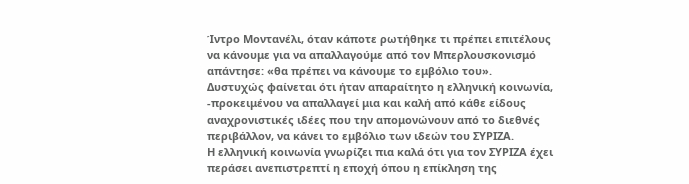Ίντρο Μοντανέλι, όταν κάποτε ρωτήθηκε τι πρέπει επιτέλους να κάνουμε για να απαλλαγούμε από τον Μπερλουσκονισμό απάντησε: «θα πρέπει να κάνουμε το εμβόλιο του».
Δυστυχώς φαίνεται ότι ήταν απαραίτητο η ελληνική κοινωνία, -προκειμένου να απαλλαγεί μια και καλή από κάθε είδους αναχρονιστικές ιδέες που την απομονώνουν από το διεθνές περιβάλλον, να κάνει το εμβόλιο των ιδεών του ΣΥΡΙΖΑ.
Η ελληνική κοινωνία γνωρίζει πια καλά ότι για τον ΣΥΡΙΖΑ έχει περάσει ανεπιστρεπτί η εποχή όπου η επίκληση της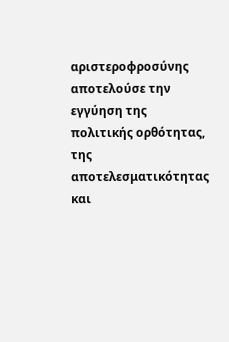αριστεροφροσύνης αποτελούσε την εγγύηση της πολιτικής ορθότητας, της αποτελεσματικότητας και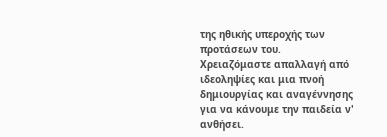της ηθικής υπεροχής των προτάσεων του.
Χρειαζόμαστε απαλλαγή από ιδεοληψίες και μια πνοή δημιουργίας και αναγέννησης για να κάνουμε την παιδεία ν' ανθήσει.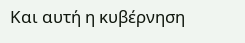Και αυτή η κυβέρνηση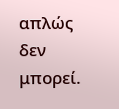απλώς δεν μπορεί.